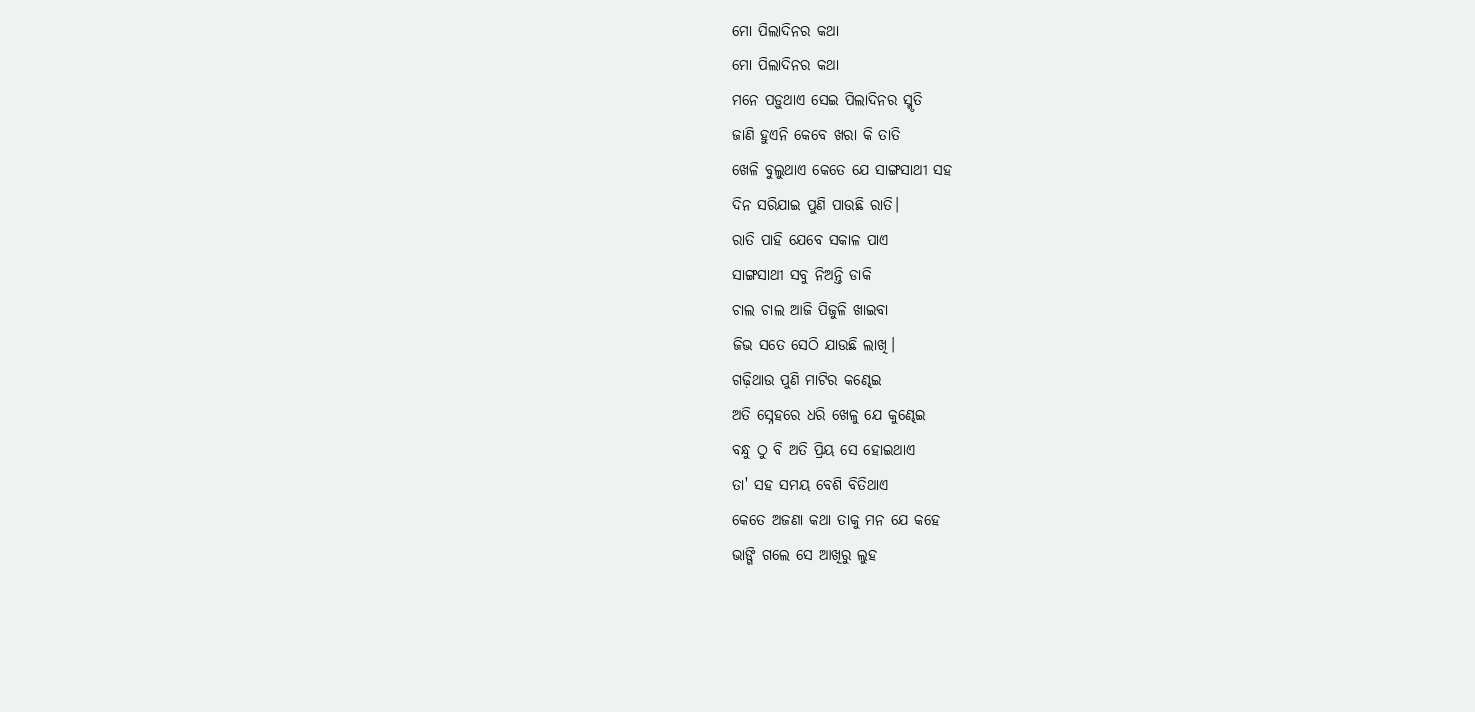ମୋ ପିଲାଦିନର କଥା
ମୋ ପିଲାଦିନର କଥା
ମନେ ପଡ଼ୁଥାଏ ସେଇ ପିଲାଦିନର ସ୍ମୃତି
ଜାଣି ହୁଏନି କେବେ ଖରା କି ତାତି
ଖେଳି ବୁଲୁଥାଏ କେତେ ଯେ ସାଙ୍ଗସାଥୀ ସହ
ଦିନ ସରିଯାଇ ପୁଣି ପାଉଛି ରାତି।
ରାତି ପାହି ଯେବେ ସକାଳ ପାଏ
ସାଙ୍ଗସାଥୀ ସବୁ ନିଅନ୍ତି ଡାକି
ଚାଲ ଚାଲ ଆଜି ପିଜୁଳି ଖାଇବା
ଜିଭ ସତେ ସେଠି ଯାଉଛି ଲାଖି।
ଗଢ଼ିଥାଉ ପୁଣି ମାଟିର କଣ୍ଢେଇ
ଅତି ସ୍ନେହରେ ଧରି ଖେଳୁ ଯେ କୁଣ୍ଢେଇ
ବନ୍ଧୁ ଠୁ ବି ଅତି ପ୍ରିୟ ସେ ହୋଇଥାଏ
ତା' ସହ ସମୟ ବେଶି ବିତିଥାଏ
କେତେ ଅଜଣା କଥା ତାକୁ ମନ ଯେ କହେ
ଭାଙ୍ଗି ଗଲେ ସେ ଆଖିରୁ ଲୁହ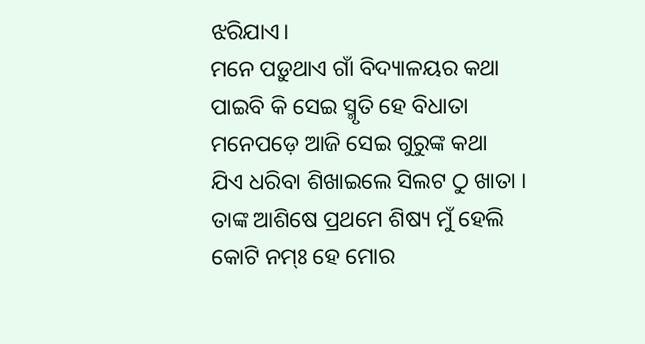ଝରିଯାଏ।
ମନେ ପଡ଼ୁଥାଏ ଗାଁ ବିଦ୍ୟାଳୟର କଥା
ପାଇବି କି ସେଇ ସ୍ମୃତି ହେ ବିଧାତା
ମନେପଡ଼େ ଆଜି ସେଇ ଗୁରୁଙ୍କ କଥା
ଯିଏ ଧରିବା ଶିଖାଇଲେ ସିଲଟ ଠୁ ଖାତା ।
ତାଙ୍କ ଆଶିଷେ ପ୍ରଥମେ ଶିଷ୍ୟ ମୁଁ ହେଲି
କୋଟି ନମ୍ଃ ହେ ମୋର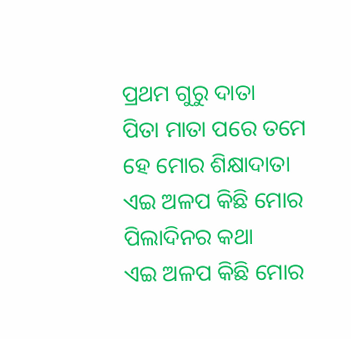ପ୍ରଥମ ଗୁରୁ ଦାତା
ପିତା ମାତା ପରେ ତମେ ହେ ମୋର ଶିକ୍ଷାଦାତା
ଏଇ ଅଳପ କିଛି ମୋର ପିଲାଦିନର କଥା
ଏଇ ଅଳପ କିଛି ମୋର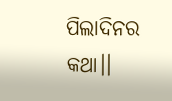ପିଲାଦିନର କଥା।।